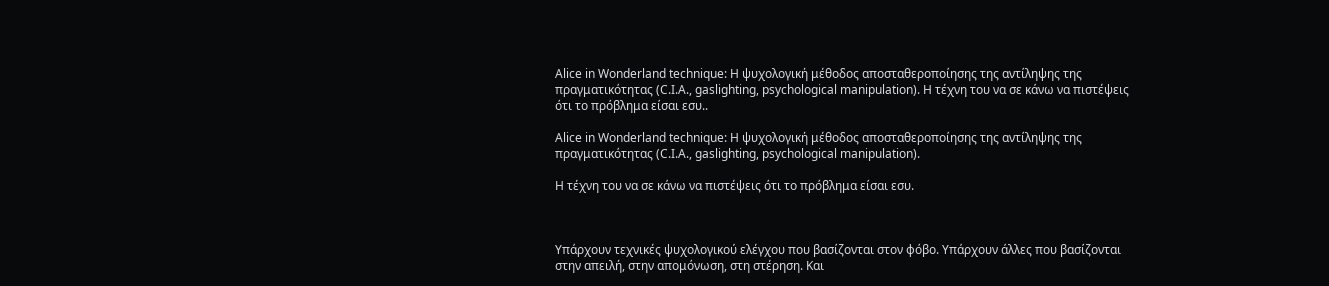Alice in Wonderland technique: Η ψυχολογική μέθοδος αποσταθεροποίησης της αντίληψης της πραγματικότητας (C.I.A., gaslighting, psychological manipulation). Η τέχνη του να σε κάνω να πιστέψεις ότι το πρόβλημα είσαι εσυ..

Alice in Wonderland technique: Η ψυχολογική μέθοδος αποσταθεροποίησης της αντίληψης της πραγματικότητας (C.I.A., gaslighting, psychological manipulation).

Η τέχνη του να σε κάνω να πιστέψεις ότι το πρόβλημα είσαι εσυ.



Υπάρχουν τεχνικές ψυχολογικού ελέγχου που βασίζονται στον φόβο. Υπάρχουν άλλες που βασίζονται στην απειλή, στην απομόνωση, στη στέρηση. Και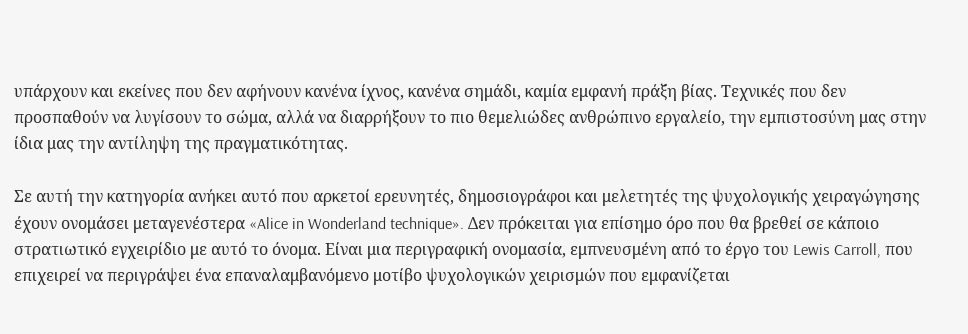υπάρχουν και εκείνες που δεν αφήνουν κανένα ίχνος, κανένα σημάδι, καμία εμφανή πράξη βίας. Τεχνικές που δεν προσπαθούν να λυγίσουν το σώμα, αλλά να διαρρήξουν το πιο θεμελιώδες ανθρώπινο εργαλείο, την εμπιστοσύνη μας στην ίδια μας την αντίληψη της πραγματικότητας.

Σε αυτή την κατηγορία ανήκει αυτό που αρκετοί ερευνητές, δημοσιογράφοι και μελετητές της ψυχολογικής χειραγώγησης έχουν ονομάσει μεταγενέστερα «Alice in Wonderland technique». Δεν πρόκειται για επίσημο όρο που θα βρεθεί σε κάποιο στρατιωτικό εγχειρίδιο με αυτό το όνομα. Είναι μια περιγραφική ονομασία, εμπνευσμένη από το έργο του Lewis Carroll, που επιχειρεί να περιγράψει ένα επαναλαμβανόμενο μοτίβο ψυχολογικών χειρισμών που εμφανίζεται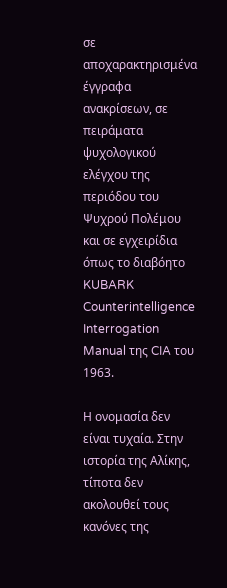σε αποχαρακτηρισμένα έγγραφα ανακρίσεων, σε πειράματα ψυχολογικού ελέγχου της περιόδου του Ψυχρού Πολέμου και σε εγχειρίδια όπως το διαβόητο KUBARK Counterintelligence Interrogation Manual της CIA του 1963.

Η ονομασία δεν είναι τυχαία. Στην ιστορία της Αλίκης, τίποτα δεν ακολουθεί τους κανόνες της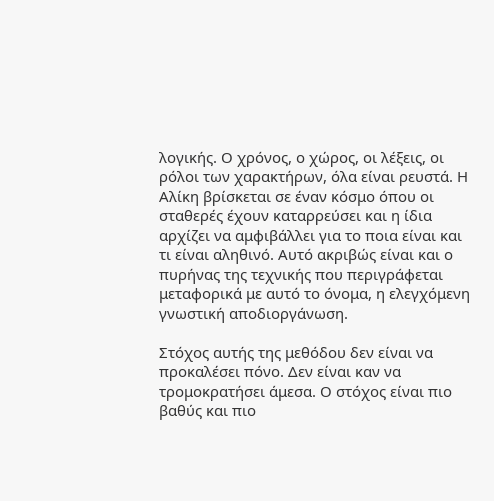λογικής. Ο χρόνος, ο χώρος, οι λέξεις, οι ρόλοι των χαρακτήρων, όλα είναι ρευστά. Η Αλίκη βρίσκεται σε έναν κόσμο όπου οι σταθερές έχουν καταρρεύσει και η ίδια αρχίζει να αμφιβάλλει για το ποια είναι και τι είναι αληθινό. Αυτό ακριβώς είναι και ο πυρήνας της τεχνικής που περιγράφεται μεταφορικά με αυτό το όνομα, η ελεγχόμενη γνωστική αποδιοργάνωση.

Στόχος αυτής της μεθόδου δεν είναι να προκαλέσει πόνο. Δεν είναι καν να τρομοκρατήσει άμεσα. Ο στόχος είναι πιο βαθύς και πιο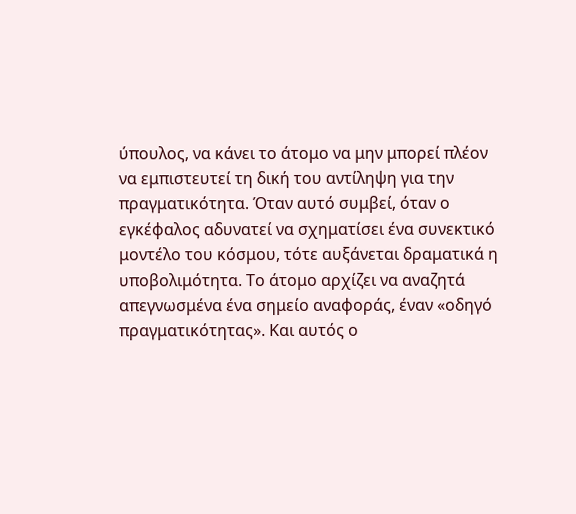ύπουλος, να κάνει το άτομο να μην μπορεί πλέον να εμπιστευτεί τη δική του αντίληψη για την πραγματικότητα. Όταν αυτό συμβεί, όταν ο εγκέφαλος αδυνατεί να σχηματίσει ένα συνεκτικό μοντέλο του κόσμου, τότε αυξάνεται δραματικά η υποβολιμότητα. Το άτομο αρχίζει να αναζητά απεγνωσμένα ένα σημείο αναφοράς, έναν «οδηγό πραγματικότητας». Και αυτός ο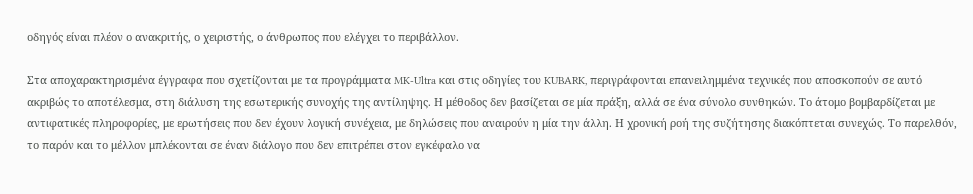οδηγός είναι πλέον ο ανακριτής, ο χειριστής, ο άνθρωπος που ελέγχει το περιβάλλον.

Στα αποχαρακτηρισμένα έγγραφα που σχετίζονται με τα προγράμματα MK-Ultra και στις οδηγίες του KUBARK, περιγράφονται επανειλημμένα τεχνικές που αποσκοπούν σε αυτό ακριβώς το αποτέλεσμα, στη διάλυση της εσωτερικής συνοχής της αντίληψης. Η μέθοδος δεν βασίζεται σε μία πράξη, αλλά σε ένα σύνολο συνθηκών. Το άτομο βομβαρδίζεται με αντιφατικές πληροφορίες, με ερωτήσεις που δεν έχουν λογική συνέχεια, με δηλώσεις που αναιρούν η μία την άλλη. Η χρονική ροή της συζήτησης διακόπτεται συνεχώς. Το παρελθόν, το παρόν και το μέλλον μπλέκονται σε έναν διάλογο που δεν επιτρέπει στον εγκέφαλο να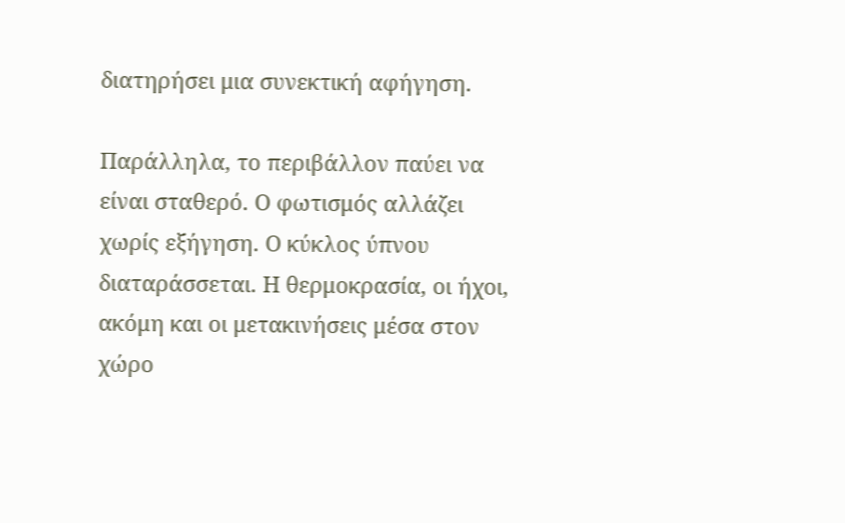διατηρήσει μια συνεκτική αφήγηση.

Παράλληλα, το περιβάλλον παύει να είναι σταθερό. Ο φωτισμός αλλάζει χωρίς εξήγηση. Ο κύκλος ύπνου διαταράσσεται. Η θερμοκρασία, οι ήχοι, ακόμη και οι μετακινήσεις μέσα στον χώρο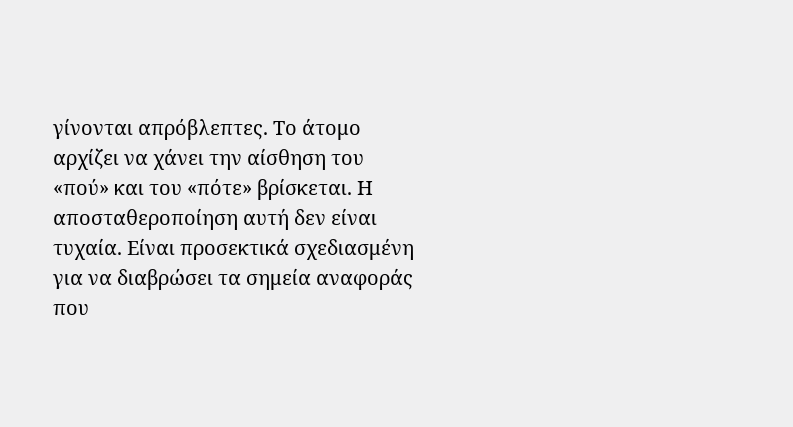γίνονται απρόβλεπτες. Το άτομο αρχίζει να χάνει την αίσθηση του «πού» και του «πότε» βρίσκεται. Η αποσταθεροποίηση αυτή δεν είναι τυχαία. Είναι προσεκτικά σχεδιασμένη για να διαβρώσει τα σημεία αναφοράς που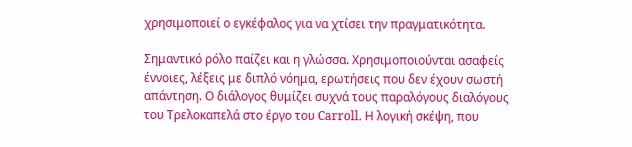χρησιμοποιεί ο εγκέφαλος για να χτίσει την πραγματικότητα.

Σημαντικό ρόλο παίζει και η γλώσσα. Χρησιμοποιούνται ασαφείς έννοιες, λέξεις με διπλό νόημα, ερωτήσεις που δεν έχουν σωστή απάντηση. Ο διάλογος θυμίζει συχνά τους παραλόγους διαλόγους του Τρελοκαπελά στο έργο του Carroll. Η λογική σκέψη, που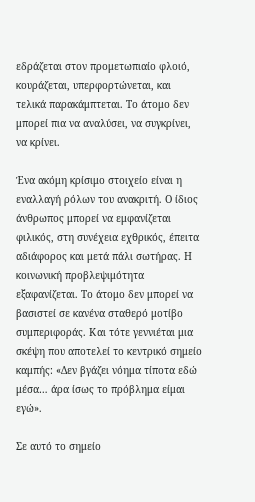εδράζεται στον προμετωπιαίο φλοιό, κουράζεται, υπερφορτώνεται, και τελικά παρακάμπτεται. Το άτομο δεν μπορεί πια να αναλύσει, να συγκρίνει, να κρίνει.

Ένα ακόμη κρίσιμο στοιχείο είναι η εναλλαγή ρόλων του ανακριτή. Ο ίδιος άνθρωπος μπορεί να εμφανίζεται φιλικός, στη συνέχεια εχθρικός, έπειτα αδιάφορος και μετά πάλι σωτήρας. Η κοινωνική προβλεψιμότητα εξαφανίζεται. Το άτομο δεν μπορεί να βασιστεί σε κανένα σταθερό μοτίβο συμπεριφοράς. Και τότε γεννιέται μια σκέψη που αποτελεί το κεντρικό σημείο καμπής: «Δεν βγάζει νόημα τίποτα εδώ μέσα… άρα ίσως το πρόβλημα είμαι εγώ».

Σε αυτό το σημείο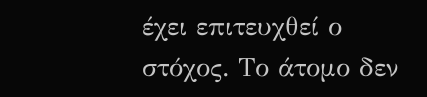έχει επιτευχθεί ο στόχος. Το άτομο δεν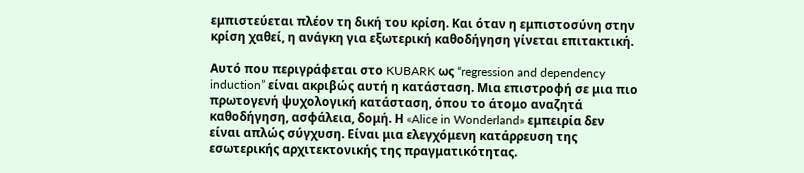εμπιστεύεται πλέον τη δική του κρίση. Και όταν η εμπιστοσύνη στην κρίση χαθεί, η ανάγκη για εξωτερική καθοδήγηση γίνεται επιτακτική.

Αυτό που περιγράφεται στο KUBARK ως “regression and dependency induction” είναι ακριβώς αυτή η κατάσταση. Μια επιστροφή σε μια πιο πρωτογενή ψυχολογική κατάσταση, όπου το άτομο αναζητά καθοδήγηση, ασφάλεια, δομή. Η «Alice in Wonderland» εμπειρία δεν είναι απλώς σύγχυση. Είναι μια ελεγχόμενη κατάρρευση της εσωτερικής αρχιτεκτονικής της πραγματικότητας.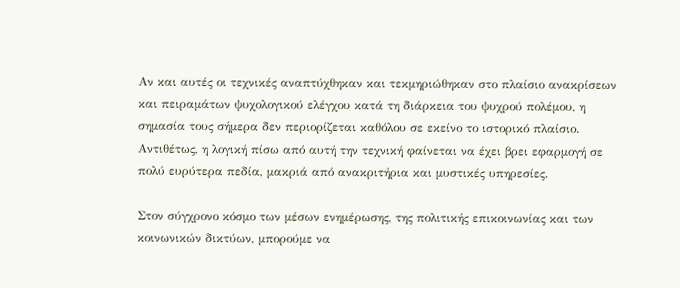Αν και αυτές οι τεχνικές αναπτύχθηκαν και τεκμηριώθηκαν στο πλαίσιο ανακρίσεων και πειραμάτων ψυχολογικού ελέγχου κατά τη διάρκεια του ψυχρού πολέμου, η σημασία τους σήμερα δεν περιορίζεται καθόλου σε εκείνο το ιστορικό πλαίσιο. Αντιθέτως, η λογική πίσω από αυτή την τεχνική φαίνεται να έχει βρει εφαρμογή σε πολύ ευρύτερα πεδία, μακριά από ανακριτήρια και μυστικές υπηρεσίες.

Στον σύγχρονο κόσμο των μέσων ενημέρωσης, της πολιτικής επικοινωνίας και των κοινωνικών δικτύων, μπορούμε να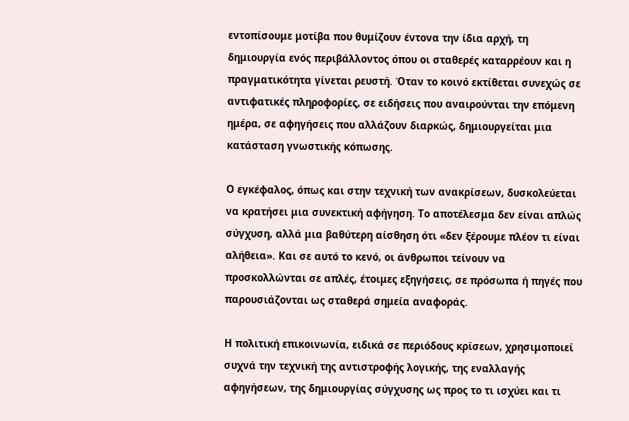εντοπίσουμε μοτίβα που θυμίζουν έντονα την ίδια αρχή, τη δημιουργία ενός περιβάλλοντος όπου οι σταθερές καταρρέουν και η πραγματικότητα γίνεται ρευστή. Όταν το κοινό εκτίθεται συνεχώς σε αντιφατικές πληροφορίες, σε ειδήσεις που αναιρούνται την επόμενη ημέρα, σε αφηγήσεις που αλλάζουν διαρκώς, δημιουργείται μια κατάσταση γνωστικής κόπωσης.

Ο εγκέφαλος, όπως και στην τεχνική των ανακρίσεων, δυσκολεύεται να κρατήσει μια συνεκτική αφήγηση. Το αποτέλεσμα δεν είναι απλώς σύγχυση, αλλά μια βαθύτερη αίσθηση ότι «δεν ξέρουμε πλέον τι είναι αλήθεια». Και σε αυτό το κενό, οι άνθρωποι τείνουν να προσκολλώνται σε απλές, έτοιμες εξηγήσεις, σε πρόσωπα ή πηγές που παρουσιάζονται ως σταθερά σημεία αναφοράς.

Η πολιτική επικοινωνία, ειδικά σε περιόδους κρίσεων, χρησιμοποιεί συχνά την τεχνική της αντιστροφής λογικής, της εναλλαγής αφηγήσεων, της δημιουργίας σύγχυσης ως προς το τι ισχύει και τι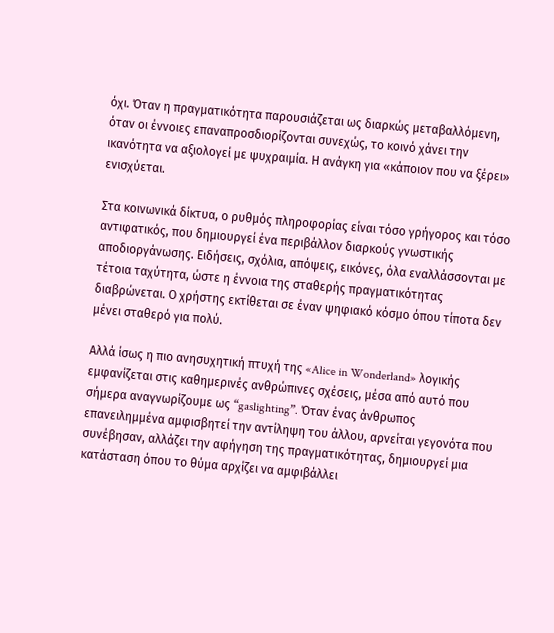όχι. Όταν η πραγματικότητα παρουσιάζεται ως διαρκώς μεταβαλλόμενη, όταν οι έννοιες επαναπροσδιορίζονται συνεχώς, το κοινό χάνει την ικανότητα να αξιολογεί με ψυχραιμία. Η ανάγκη για «κάποιον που να ξέρει» ενισχύεται.

Στα κοινωνικά δίκτυα, ο ρυθμός πληροφορίας είναι τόσο γρήγορος και τόσο αντιφατικός, που δημιουργεί ένα περιβάλλον διαρκούς γνωστικής αποδιοργάνωσης. Ειδήσεις, σχόλια, απόψεις, εικόνες, όλα εναλλάσσονται με τέτοια ταχύτητα, ώστε η έννοια της σταθερής πραγματικότητας διαβρώνεται. Ο χρήστης εκτίθεται σε έναν ψηφιακό κόσμο όπου τίποτα δεν μένει σταθερό για πολύ.

Αλλά ίσως η πιο ανησυχητική πτυχή της «Alice in Wonderland» λογικής εμφανίζεται στις καθημερινές ανθρώπινες σχέσεις, μέσα από αυτό που σήμερα αναγνωρίζουμε ως “gaslighting”. Όταν ένας άνθρωπος επανειλημμένα αμφισβητεί την αντίληψη του άλλου, αρνείται γεγονότα που συνέβησαν, αλλάζει την αφήγηση της πραγματικότητας, δημιουργεί μια κατάσταση όπου το θύμα αρχίζει να αμφιβάλλει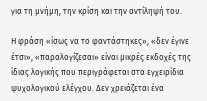για τη μνήμη, την κρίση και την αντίληψή του.

Η φράση «ίσως να το φαντάστηκες», «δεν έγινε έτσι», «παραλογίζεσαι» είναι μικρές εκδοχές της ίδιας λογικής που περιγράφεται στα εγχειρίδια ψυχολογικού ελέγχου. Δεν χρειάζεται ένα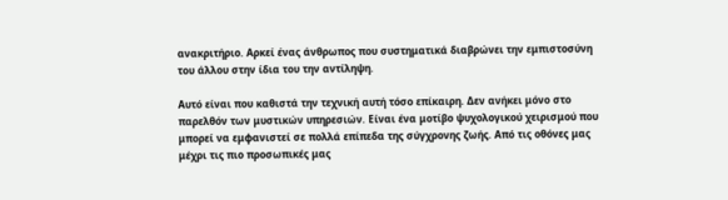ανακριτήριο. Αρκεί ένας άνθρωπος που συστηματικά διαβρώνει την εμπιστοσύνη του άλλου στην ίδια του την αντίληψη.

Αυτό είναι που καθιστά την τεχνική αυτή τόσο επίκαιρη. Δεν ανήκει μόνο στο παρελθόν των μυστικών υπηρεσιών. Είναι ένα μοτίβο ψυχολογικού χειρισμού που μπορεί να εμφανιστεί σε πολλά επίπεδα της σύγχρονης ζωής. Από τις οθόνες μας μέχρι τις πιο προσωπικές μας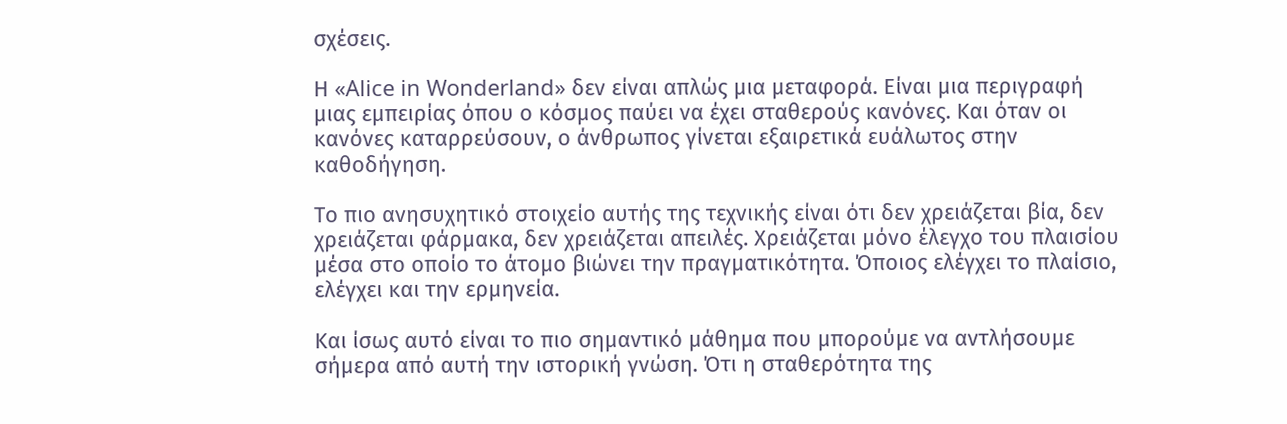σχέσεις.

Η «Alice in Wonderland» δεν είναι απλώς μια μεταφορά. Είναι μια περιγραφή μιας εμπειρίας όπου ο κόσμος παύει να έχει σταθερούς κανόνες. Και όταν οι κανόνες καταρρεύσουν, ο άνθρωπος γίνεται εξαιρετικά ευάλωτος στην καθοδήγηση.

Το πιο ανησυχητικό στοιχείο αυτής της τεχνικής είναι ότι δεν χρειάζεται βία, δεν χρειάζεται φάρμακα, δεν χρειάζεται απειλές. Χρειάζεται μόνο έλεγχο του πλαισίου μέσα στο οποίο το άτομο βιώνει την πραγματικότητα. Όποιος ελέγχει το πλαίσιο, ελέγχει και την ερμηνεία.

Και ίσως αυτό είναι το πιο σημαντικό μάθημα που μπορούμε να αντλήσουμε σήμερα από αυτή την ιστορική γνώση. Ότι η σταθερότητα της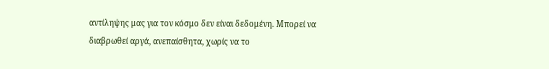αντίληψης μας για τον κόσμο δεν είναι δεδομένη. Μπορεί να διαβρωθεί αργά, ανεπαίσθητα, χωρίς να το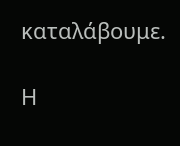καταλάβουμε.

Η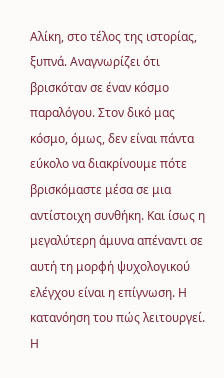Αλίκη, στο τέλος της ιστορίας, ξυπνά. Αναγνωρίζει ότι βρισκόταν σε έναν κόσμο παραλόγου. Στον δικό μας κόσμο, όμως, δεν είναι πάντα εύκολο να διακρίνουμε πότε βρισκόμαστε μέσα σε μια αντίστοιχη συνθήκη. Και ίσως η μεγαλύτερη άμυνα απέναντι σε αυτή τη μορφή ψυχολογικού ελέγχου είναι η επίγνωση. Η κατανόηση του πώς λειτουργεί. Η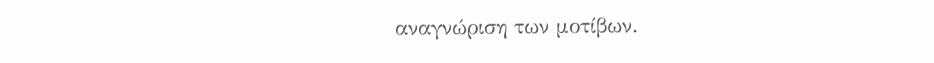αναγνώριση των μοτίβων.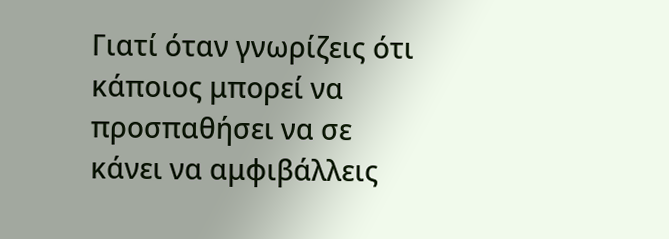Γιατί όταν γνωρίζεις ότι κάποιος μπορεί να προσπαθήσει να σε κάνει να αμφιβάλλεις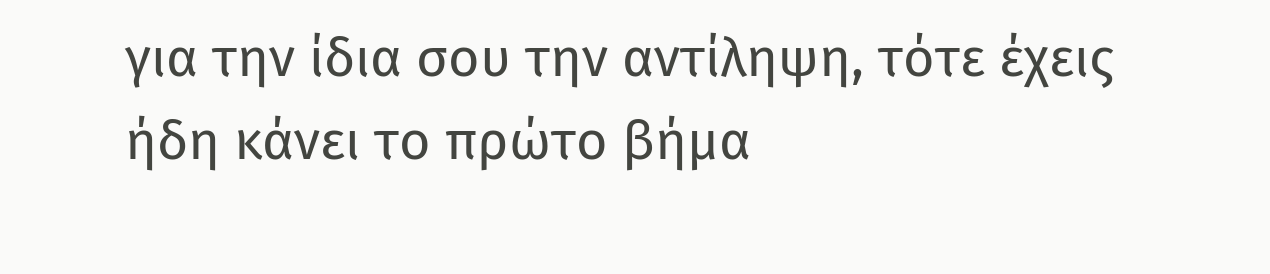για την ίδια σου την αντίληψη, τότε έχεις ήδη κάνει το πρώτο βήμα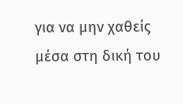για να μην χαθείς μέσα στη δική του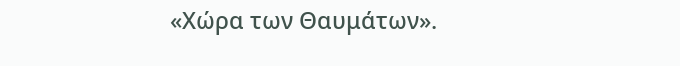«Χώρα των Θαυμάτων».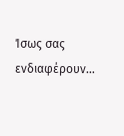Ίσως σας ενδιαφέρουν…